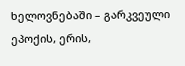ხელოვნებაში – გარკვეული ეპოქის, ერის,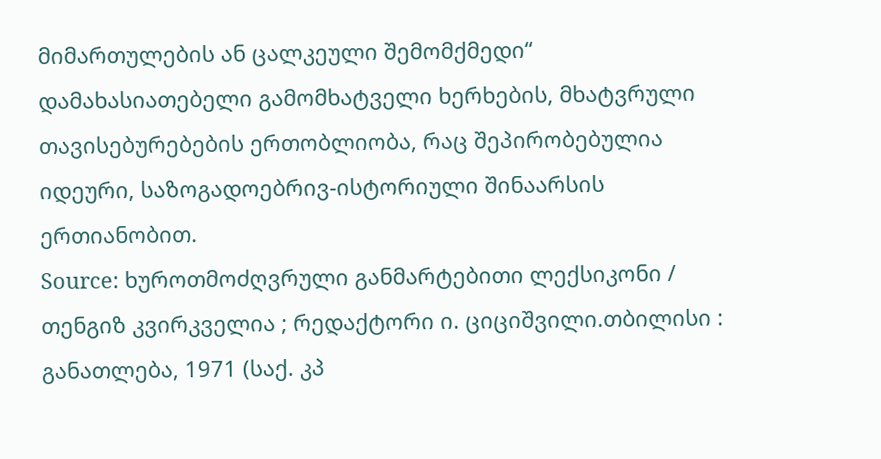მიმართულების ან ცალკეული შემომქმედი“ დამახასიათებელი გამომხატველი ხერხების, მხატვრული თავისებურებების ერთობლიობა, რაც შეპირობებულია იდეური, საზოგადოებრივ-ისტორიული შინაარსის ერთიანობით.
Source: ხუროთმოძღვრული განმარტებითი ლექსიკონი / თენგიზ კვირკველია ; რედაქტორი ი. ციციშვილი.თბილისი : განათლება, 1971 (საქ. კპ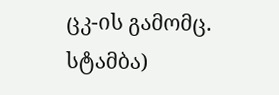ცკ-ის გამომც. სტამბა)